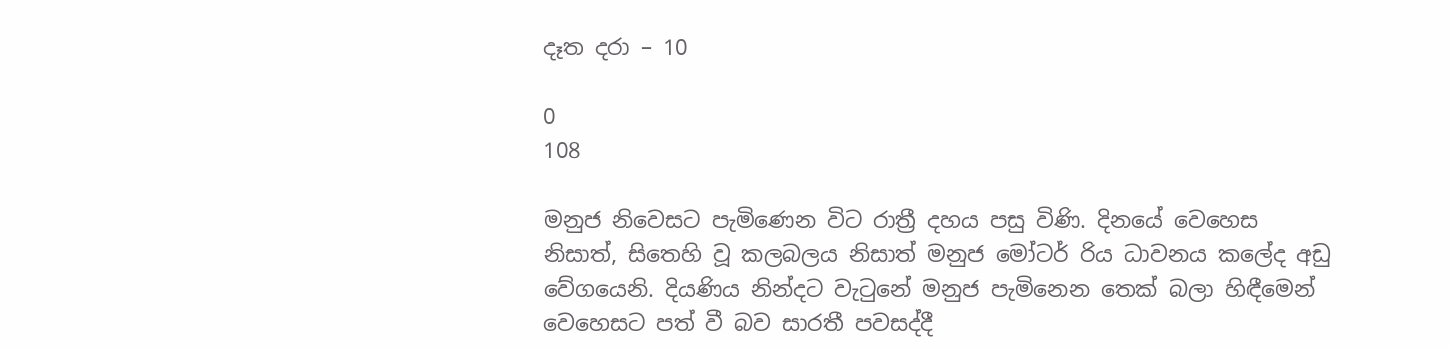දෑත දරා – 10

0
108

මනුජ නිවෙසට පැමිණෙන විට රාත්‍රී දහය පසු විණි. දිනයේ වෙහෙස නිසාත්, සිතෙහි වූ කලබලය නිසාත් මනුජ මෝටර් රිය ධාවනය කලේද අඩු වේගයෙනි. දියණිය නින්දට වැටුනේ මනුජ පැමිනෙන තෙක් බලා හිඳීමෙන් වෙහෙසට පත් වී බව සාරතී පවසද්දී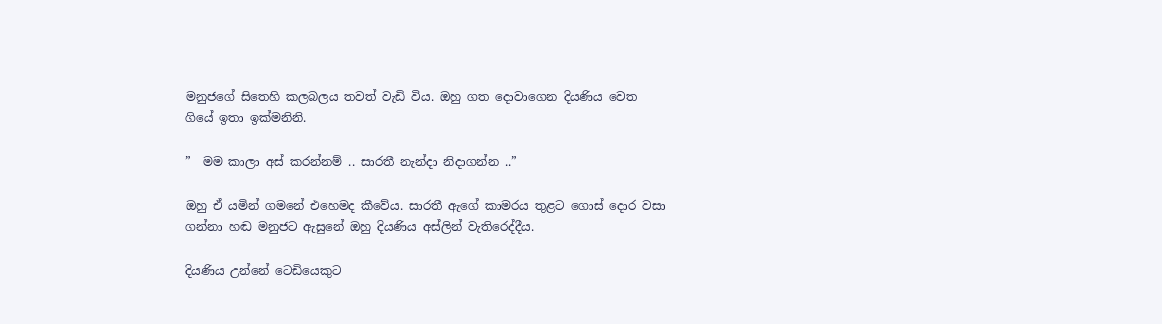මනුජගේ සිතෙහි කලබලය තවත් වැඩි විය. ඔහු ගත දොවාගෙන දියණිය වෙත ගියේ ඉතා ඉක්මනිනි.

”  මම කාලා අස් කරන්නම් .. සාරතී නැන්දා නිදාගන්න ..”

ඔහු ඒ යමින් ගමනේ එහෙමද කීවේය. සාරතී ඇගේ කාමරය තුළට ගොස් දොර වසා ගන්නා හඬ මනුජට ඇසුනේ ඔහු දියණිය අස්ලින් වැතිරෙද්දීය.

දියණිය උන්නේ ටෙඩියෙකුට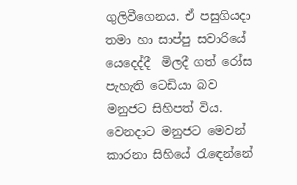ගුලිවීගෙනය. ඒ පසුගියදා තමා හා සාප්පු සවාරියේ යෙදෙද්දී  මිලදී ගත් රෝස පැහැති ටෙඩියා බව මනුජට සිහිපත් විය. වෙනදාට මනුජට මෙවන්  කාරනා සිහියේ රැඳෙන්නේ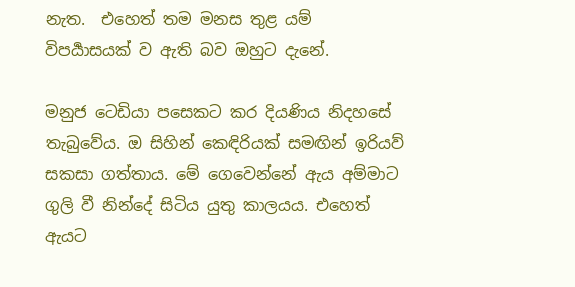නැත.  එහෙත් තම මනස තුළ යම්  විපර්‍යාසයක් ව ඇති බව ඔහුට දැනේ.

මනුජ ටෙඩියා පසෙකට කර දියණිය නිදහසේ තැබුවේය. ඔ සිහින් කෙඳිරියක් සමඟින් ඉරියව්  සකසා ගත්තාය. මේ ගෙවෙන්නේ ඇය අම්මාට ගුලි වී නින්දේ සිටිය යුතු කාලයය. එහෙත් ඇයට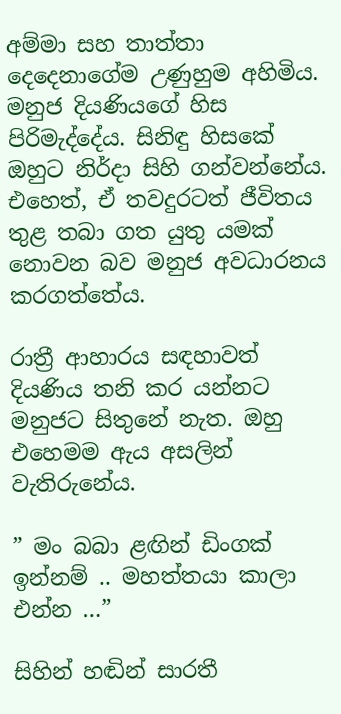අම්මා සහ තාත්තා දෙදෙනාගේම උණුහුම අහිමිය. මනුජ දියණියගේ හිස පිරිමැද්දේය. සිනිඳු හිසකේ ඔහුට නිර්දා සිහි ගන්වන්නේය. එහෙත්, ඒ තවදුරටත් ජීවිතය තුළ තබා ගත යුතු යමක් නොවන බව මනුජ අවධාරනය කරගත්තේය.

රාත්‍රී ආහාරය සඳහාවත් දියණිය තනි කර යන්නට මනුජට සිතුනේ නැත. ඔහු එහෙමම ඇය අසලින් වැතිරුනේය.

” මං බබා ළඟින් ඩිංගක් ඉන්නම් .. මහත්තයා කාලා එන්න …”

සිහින් හඬින් සාරතී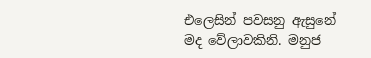එලෙසින් පවසනු ඇසුනේ මද වේලාවකිනි. මනුජ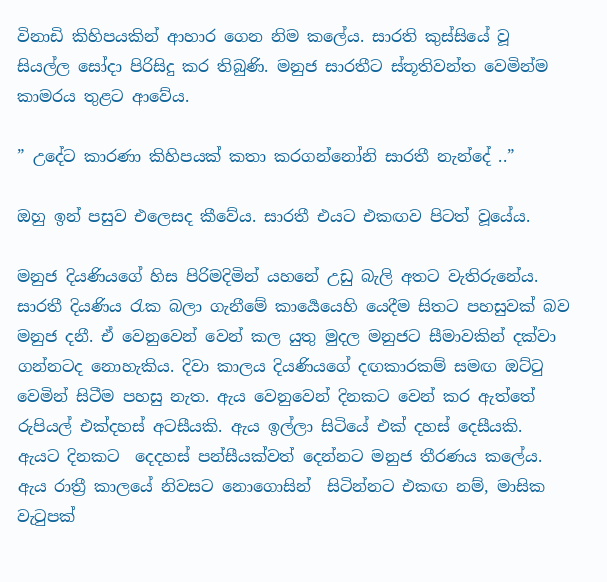විනාඩි කිහිපයකින් ආහාර ගෙන නිම කලේය. සාරති කුස්සියේ වූ සියල්ල සෝදා පිරිසිදු කර තිබුණි. මනුජ සාරතීට ස්තූතිවන්ත වෙමින්ම කාමරය තුළට ආවේය.

” උදේට කාරණා කිහිපයක් කතා කරගන්නෝනි සාරතී නැන්දේ ..”

ඔහු ඉන් පසුව එලෙසද කීවේය. සාරතී එයට එකඟව පිටත් වූයේය.

මනුජ දියණියගේ හිස පිරිමදිමින් යහනේ උඩු බැලි අතට වැතිරුනේය. සාරතී දියණිය රැක බලා ගැනීමේ කාර්‍යෙයෙහි යෙදීම සිතට පහසුවක් බව මනුජ දනී. ඒ වෙනුවෙන් වෙන් කල යුතු මුදල මනුජට සීමාවකින් දක්වා ගන්නටද නොහැකිය. දිවා කාලය දියණියගේ දඟකාරකම් සමඟ ඔට්ටු වෙමින් සිටීම පහසු නැත. ඇය වෙනුවෙන් දිනකට වෙන් කර ඇත්තේ රුපියල් එක්දහස් අටසීයකි. ඇය ඉල්ලා සිටියේ එක් දහස් දෙසීයකි. ඇයට දිනකට  දෙදහස් පන්සීයක්වත් දෙන්නට මනුජ තීරණය කලේය. ඇය රාත්‍රී කාලයේ නිවසට නොගොසින්  සිටින්නට එකඟ නම්, මාසික වැටුපක්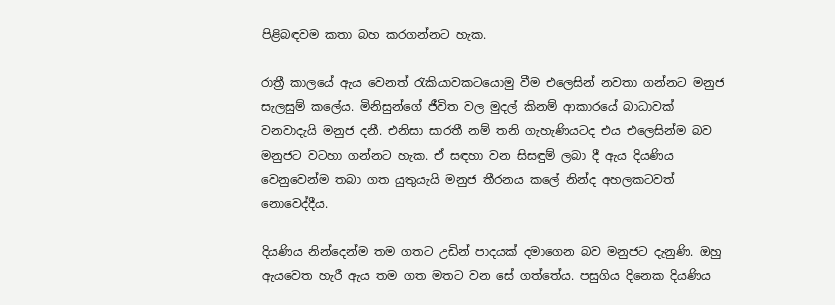පිළිබඳවම කතා බහ කරගන්නට හැක.

රාත්‍රී කාලයේ ඇය වෙනත් රැකියාවකටයොමු වීම එලෙසින් නවතා ගන්නට මනුජ සැලසුම් කලේය. මිනිසුන්ගේ ජීවිත වල මුදල් කිනම් ආකාරයේ බාධාවක් වනවාදැයි මනුජ දනී. එනිසා සාරතී නම් තනි ගැහැණියටද එය එලෙසින්ම බව මනුජට වටහා ගන්නට හැක. ඒ සඳහා වන සිසඳුම් ලබා දී ඇය දියණිය වෙනුවෙන්ම තබා ගත යුතුයැයි මනුජ තීරනය කලේ නින්ද අහලකටවත් නොවෙද්දීය.

දියණිය නින්දෙන්ම තම ගතට උඩින් පාදයක් දමාගෙන බව මනුජට දැනුණි. ඔහු ඇයවෙත හැරී ඇය තම ගත මතට වන සේ ගත්තේය. පසුගිය දිනෙක දියණිය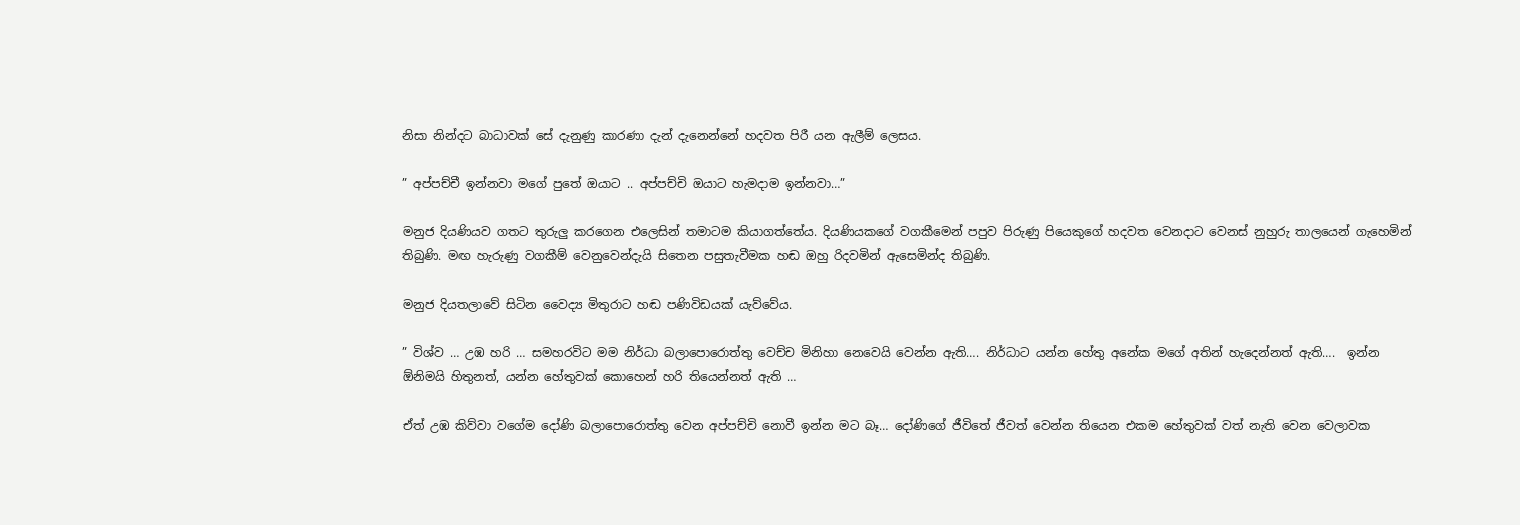නිසා නින්දට බාධාවක් සේ දැනුණු කාරණා දැන් දැනෙන්නේ හදවත පිරී යන ඇලීම් ලෙසය.

” අප්පච්චී ඉන්නවා මගේ පුතේ ඔයාට .. අප්පච්චි ඔයාට හැමදාම ඉන්නවා…”

මනුජ දියණියව ගතට තුරුලු කරගෙන එලෙසින් තමාටම කියාගත්තේය. දියණියකගේ වගකීමෙන් පපුව පිරුණු පියෙකුගේ හදවත වෙනදාට වෙනස් නුහුරු තාලයෙන් ගැහෙමින් තිබුණි. මඟ හැරුණු වගකීම් වෙනුවෙන්දැයි සිතෙන පසුතැවීමක හඬ ඔහු රිදවමින් ඇසෙමින්ද තිබුණි.

මනුජ දියතලාවේ සිටින වෛද්‍ය මිතුරාට හඬ පණිවිඩයක් යැව්වේය.

” විශ්ව … උඹ හරි … සමහරවිට මම නිර්ධා බලාපොරොත්තු වෙච්ච මිනිහා නෙවෙයි වෙන්න ඇති…. නිර්ධාට යන්න හේතු අනේක මගේ අතින් හැදෙන්නත් ඇති….  ඉන්න ඕනිමයි හිතුනත්, යන්න හේතුවක් කොහෙන් හරි තියෙන්නත් ඇති …

ඒත් උඹ කිව්වා වගේම දෝණි බලාපොරොත්තු වෙන අප්පච්චි නොවී ඉන්න මට බෑ… දෝණිගේ ජීවිතේ ජීවත් වෙන්න තියෙන එකම හේතුවක් වත් නැති වෙන වෙලාවක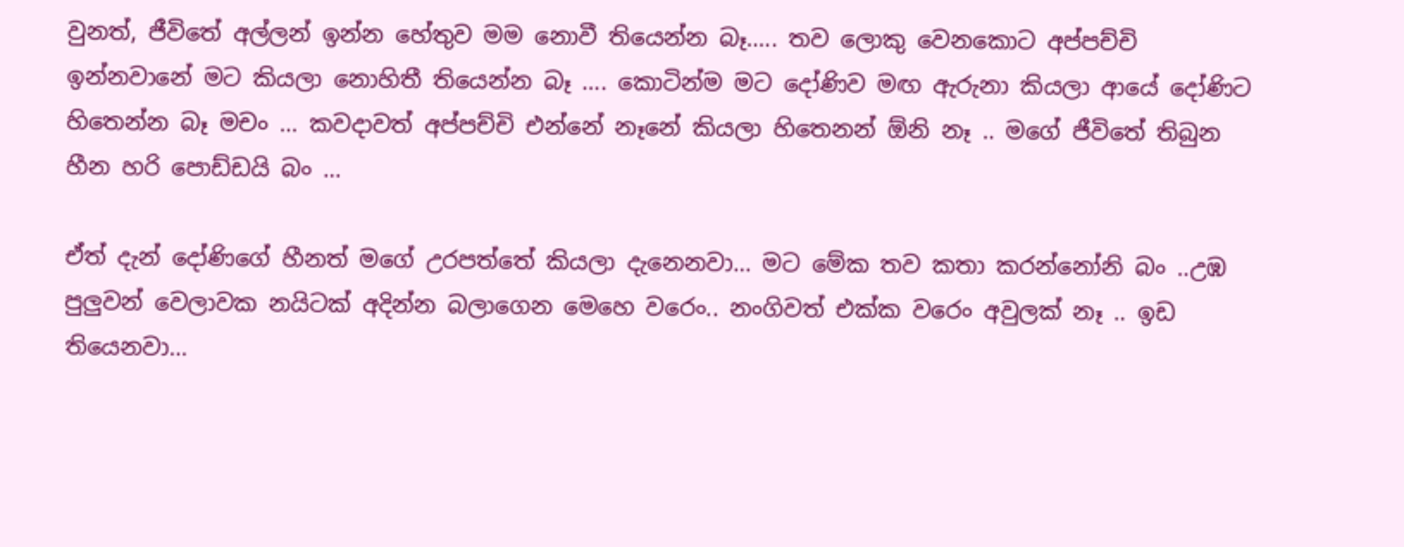වුනත්, ජීවිතේ අල්ලන් ඉන්න හේතුව මම නොවී තියෙන්න බෑ….. තව ලොකු වෙනකොට අප්පච්චි ඉන්නවානේ මට කියලා නොහිතී තියෙන්න බෑ …. කොටින්ම මට දෝණිව මඟ ඇරුනා කියලා ආයේ දෝණිට හිතෙන්න බෑ මචං … කවදාවත් අප්පච්චි එන්නේ නෑනේ කියලා හිතෙනන් ඕනි නෑ .. මගේ ජීවිතේ තිබුන හීන හරි පොඩ්ඩයි බං …

ඒත් දැන් දෝණිගේ හීනත් මගේ උරපත්තේ කියලා දැනෙනවා… මට මේක තව කතා කරන්නෝනි බං ..උඹ පුලුවන් වෙලාවක නයිටක් අදින්න බලාගෙන මෙහෙ වරෙං.. නංගිවත් එක්ක වරෙං අවුලක් නෑ .. ඉඩ තියෙනවා…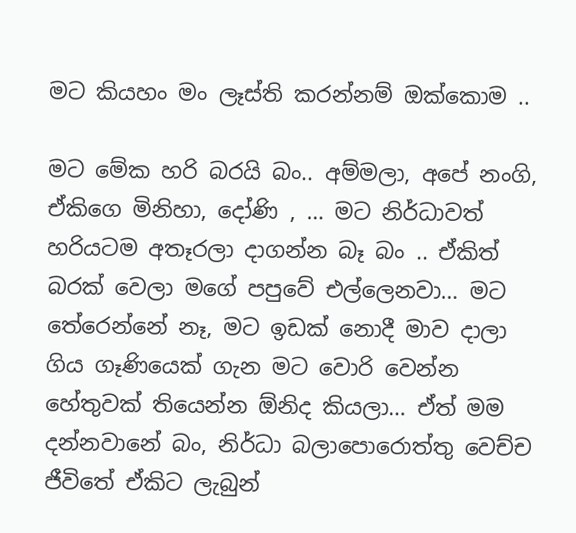මට කියහං මං ලෑස්ති කරන්නම් ඔක්කොම ..

මට මේක හරි බරයි බං.. අම්මලා, අපේ නංගි, ඒකිගෙ මිනිහා, දෝණි , … මට නිර්ධාවත් හරියටම අතෑරලා දාගන්න බෑ බං .. ඒකිත් බරක් වෙලා මගේ පපුවේ එල්ලෙනවා… මට තේරෙන්නේ නෑ, මට ඉඩක් නොදී මාව දාලා ගිය ගෑණියෙක් ගැන මට වොරි වෙන්න හේතුවක් තියෙන්න ඕනිද කියලා… ඒත් මම දන්නවානේ බං, නිර්ධා බලාපොරොත්තු වෙච්ච ජීවිතේ ඒකිට ලැබුන්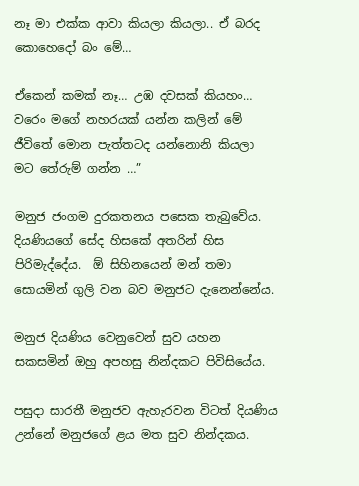නෑ මා එක්ක ආවා කියලා කියලා.. ඒ බරද කොහෙදෝ බං මේ…

ඒකෙන් කමක් නෑ… උඹ දවසක් කියහං… වරෙං මගේ නහරයක් යන්න කලින් මේ ජීවිතේ මොන පැත්තටද යන්නොනි කියලා මට තේරුම් ගන්න …”

මනුජ ජංගම දුරකතනය පසෙක තැබුවේය. දියණියගේ සේද හිසකේ අතරින් හිස පිරිමැද්දේය.  ඕ සිහිනයෙන් මන් තමා සොයමින් ගුලි වන බව මනුජට දැනෙන්නේය.

මනුජ දියණිය වෙනුවෙන් සුව යහන සකසමින් ඔහු අපහසු නින්දකට පිවිසියේය.

පසුදා සාරතී මනුජව ඇහැරවන විටත් දියණිය උන්නේ මනුජගේ ළය මත සුව නින්දකය.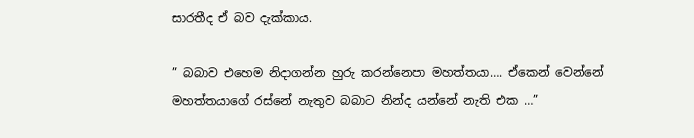සාරතීද ඒ බව දැක්කාය.

” බබාව එහෙම නිදාගන්න හුරු කරන්නෙපා මහත්තයා…. ඒකෙන් වෙන්නේ මහත්තයාගේ රස්නේ නැතුව බබාට නින්ද යන්නේ නැති එක …”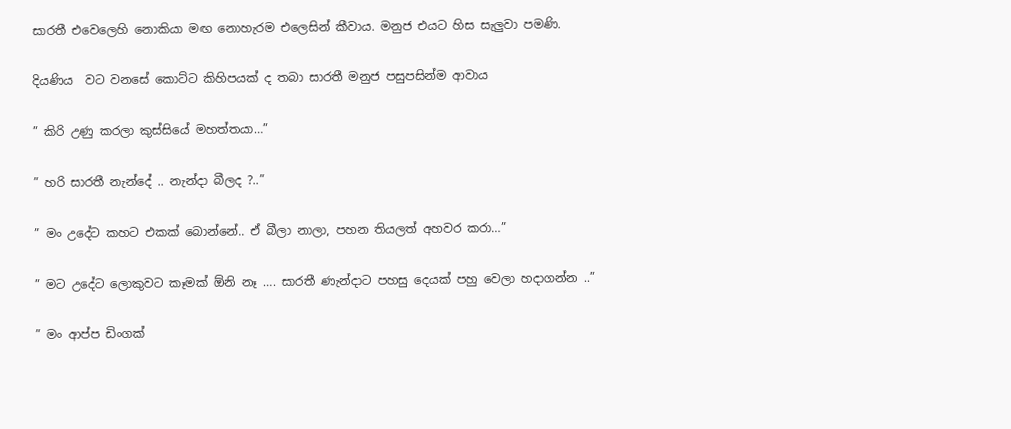සාරතී එවෙලෙහි නොකියා මඟ නොහැරම එලෙසින් කීවාය. මනුජ එයට හිස සැලුවා පමණි.

දියණිය  වට වනසේ කොට්ට කිහිපයක් ද තබා සාරතී මනුජ පසුපසින්ම ආවාය

” කිරි උණු කරලා කුස්සියේ මහත්තයා…”

” හරි සාරතී නැන්දේ .. නැන්දා බීලද ?..”

” මං උදේට කහට එකක් බොන්නේ.. ඒ බීලා නාලා, පහන තියලත් අහවර කරා…”

” මට උදේට ලොකුවට කෑමක් ඕනි නෑ …. සාරතී ණැන්දාට පහසු දෙයක් පහු වෙලා හදාගන්න ..”

” මං ආප්ප ඩිංගක්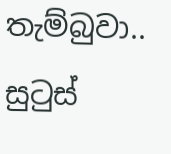තැම්බුවා.. සුටුස්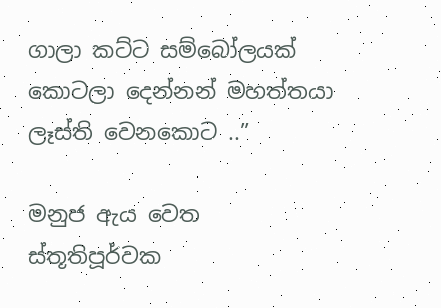ගාලා කට්ට සම්බෝලයක් කොටලා දෙන්නන් මහත්තයා ලෑස්ති වෙනකොට ..”

මනුජ ඇය වෙත ස්තූතිපූර්වක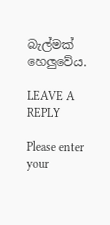බැල්මක් හෙලුවේය.

LEAVE A REPLY

Please enter your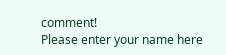comment!
Please enter your name here